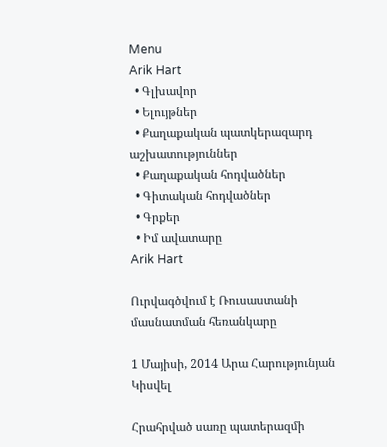Menu
Arik Hart
  • Գլխավոր
  • Ելույթներ
  • Քաղաքական պատկերազարդ աշխատություններ
  • Քաղաքական հոդվածներ
  • Գիտական հոդվածներ
  • Գրքեր
  • Իմ ավատարը
Arik Hart

Ուրվագծվում է Ռուսաստանի մասնատման հեռանկարը

1 Մայիսի, 2014 Արա Հարությունյան
Կիսվել

Հրահրված սառը պատերազմի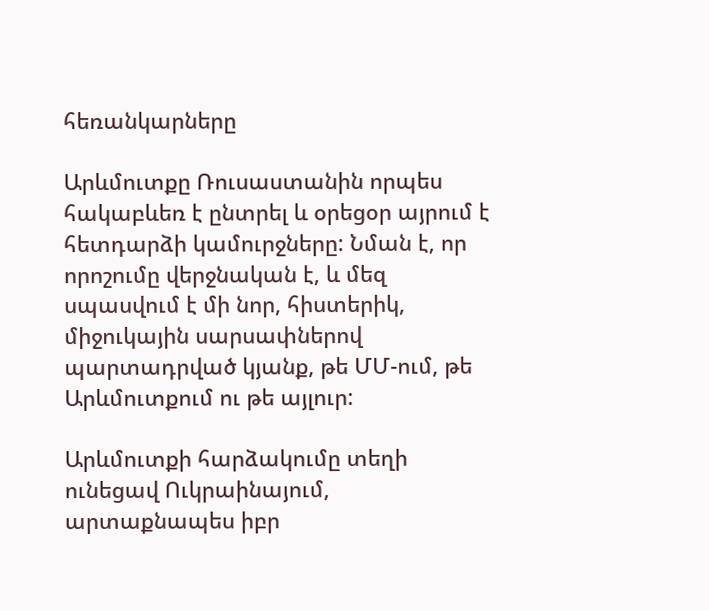հեռանկարները

Արևմուտքը Ռուսաստանին որպես հակաբևեռ է ընտրել և օրեցօր այրում է հետդարձի կամուրջները: Նման է, որ որոշումը վերջնական է, և մեզ սպասվում է մի նոր, հիստերիկ, միջուկային սարսափներով պարտադրված կյանք, թե ՄՄ-ում, թե Արևմուտքում ու թե այլուր:

Արևմուտքի հարձակումը տեղի ունեցավ Ուկրաինայում, արտաքնապես իբր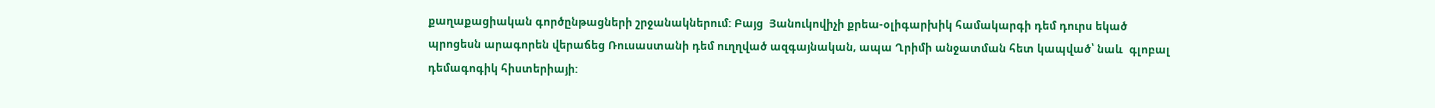քաղաքացիական գործընթացների շրջանակներում: Բայց  Յանուկովիչի քրեա-օլիգարխիկ համակարգի դեմ դուրս եկած պրոցեսն արագորեն վերաճեց Ռուսաստանի դեմ ուղղված ազգայնական, ապա Ղրիմի անջատման հետ կապված՝ նաև  գլոբալ դեմագոգիկ հիստերիայի: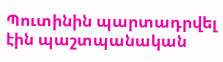Պուտինին պարտադրվել էին պաշտպանական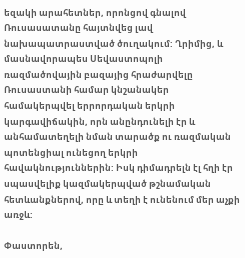եզակի արահետներ, որոնցով գնալով Ռուսասատանը հայտնվեց լավ նախապատրաստված ծուղակում: Ղրիմից, և մասնավորապես Սեվաստոպոլի ռազմածովային բազայից հրաժարվելը Ռուսաստանի համար կնշանակեր համակերպվել երրորդական երկրի կարգավիճակին, որն անընդունելի էր և անհամատեղելի նման տարածք ու ռազմական պոտենցիալ ունեցող երկրի հավակնություններին: Իսկ դիմադրելն էլ հղի էր սպասվելիք կազմակերպված թշնամական հետևանքներով, որը և տեղի է ունենում մեր աչքի առջև:

Փաստորեն,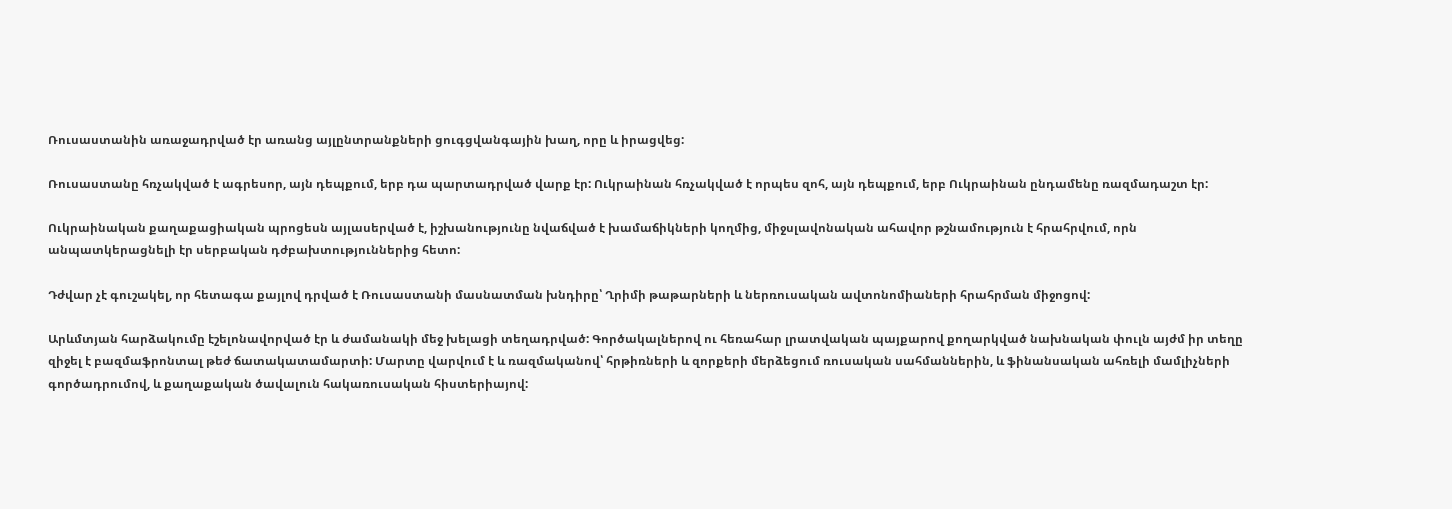Ռուսաստանին առաջադրված էր առանց այլընտրանքների ցուգցվանգային խաղ, որը և իրացվեց:

Ռուսաստանը հռչակված է ագրեսոր, այն դեպքում, երբ դա պարտադրված վարք էր: Ուկրաինան հռչակված է որպես զոհ, այն դեպքում, երբ Ուկրաինան ընդամենը ռազմադաշտ էր:

Ուկրաինական քաղաքացիական պրոցեսն այլասերված է, իշխանությունը նվաճված է խամաճիկների կողմից, միջսլավոնական ահավոր թշնամություն է հրահրվում, որն անպատկերացնելի էր սերբական դժբախտություններից հետո:

Դժվար չէ գուշակել, որ հետագա քայլով դրված է Ռուսաստանի մասնատման խնդիրը՝ Ղրիմի թաթարների և ներռուսական ավտոնոմիաների հրահրման միջոցով:

Արևմտյան հարձակումը էշելոնավորված էր և ժամանակի մեջ խելացի տեղադրված: Գործակալներով ու հեռահար լրատվական պայքարով քողարկված նախնական փուլն այժմ իր տեղը զիջել է բազմաֆրոնտալ թեժ ճատակատամարտի: Մարտը վարվում է և ռազմականով՝ հրթիռների և զորքերի մերձեցում ռուսական սահմաններին, և ֆինանսական ահռելի մամլիչների գործադրումով, և քաղաքական ծավալուն հակառուսական հիստերիայով: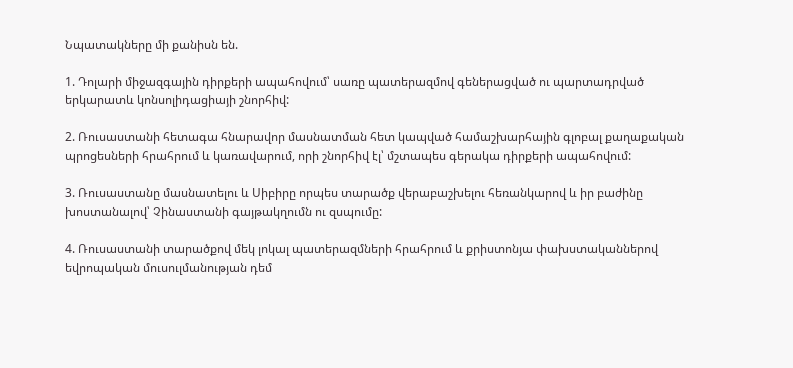Նպատակները մի քանիսն են.

1. Դոլարի միջազգային դիրքերի ապահովում՝ սառը պատերազմով գեներացված ու պարտադրված երկարատև կոնսոլիդացիայի շնորհիվ:

2. Ռուսաստանի հետագա հնարավոր մասնատման հետ կապված համաշխարհային գլոբալ քաղաքական պրոցեսների հրահրում և կառավարում, որի շնորհիվ էլ՝ մշտապես գերակա դիրքերի ապահովում:

3. Ռուսաստանը մասնատելու և Սիբիրը որպես տարածք վերաբաշխելու հեռանկարով և իր բաժինը խոստանալով՝ Չինաստանի գայթակղումն ու զսպումը:

4. Ռուսաստանի տարածքով մեկ լոկալ պատերազմների հրահրում և քրիստոնյա փախստականներով եվրոպական մուսուլմանության դեմ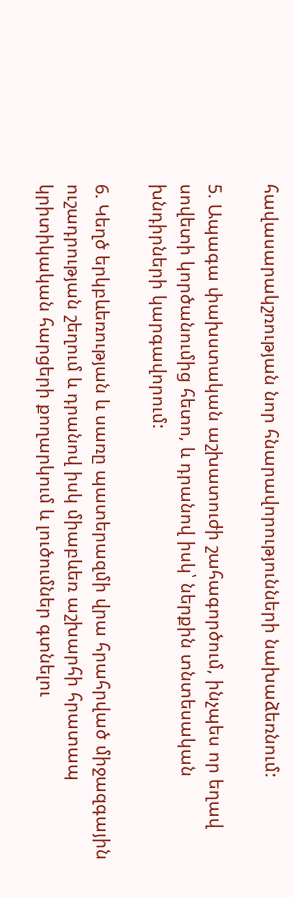հավասարակշռության նոր հնարավորությունների նախաձեռնում:

5. Ապագա փախստական աշխատուժի շահագործում, ինչպես որ եղավ սովետի կործանումից հետո, և դրանով իսկ՝ ներքին տնտեսական խնդիրների կարգավորում:

6. Կեղծ երկբևեռության և սառը պատերազմի վրա հրահրված միջազգային ուշադրության շեղում և դրանով իսկ միաբևեռ աշխարհի հրատապ կրիտիկական հարցերի քողարկում և լուծումներ գտնելու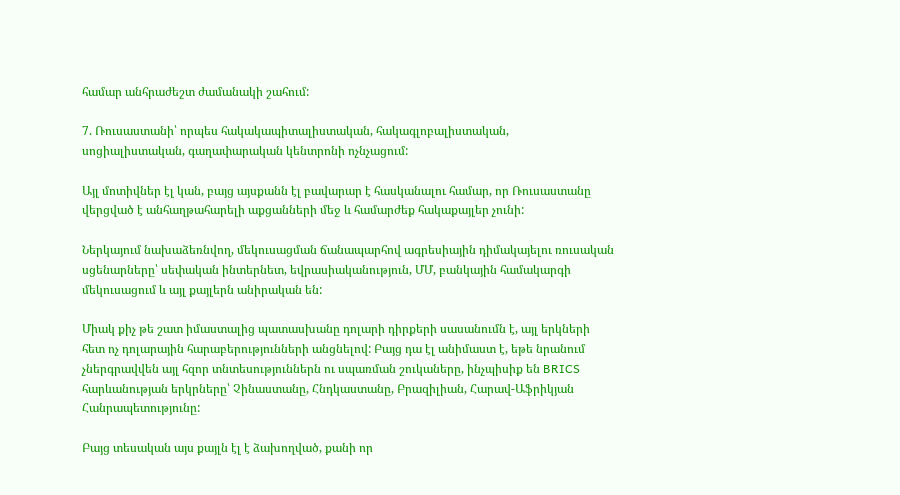համար անհրաժեշտ ժամանակի շահում:

7. Ռուսաստանի՝ որպես հակակապիտալիստական, հակագլոբալիստական, սոցիալիստական, գաղափարական կենտրոնի ոչնչացում:

Այլ մոտիվներ էլ կան, բայց այսքանն էլ բավարար է հասկանալու համար, որ Ռուսաստանը վերցված է անհաղթահարելի աքցանների մեջ և համարժեք հակաքայլեր չունի:

Ներկայում նախաձեռնվող, մեկուսացման ճանապարհով ագրեսիային դիմակայելու ռուսական սցենարները՝ սեփական ինտերնետ, եվրասիականություն, ՄՄ, բանկային համակարգի մեկուսացում և այլ քայլերն անիրական են:

Միակ քիչ թե շատ իմաստալից պատասխանը դոլարի դիրքերի սասանումն է, այլ երկների հետ ոչ դոլարային հարաբերությունների անցնելով: Բայց դա էլ անիմաստ է, եթե նրանում չներգրավվեն այլ հզոր տնտեսություններն ու սպառման շուկաները, ինչպիսիք են BRICS հարևանության երկրները՝ Չինաստանը, Հնդկաստանը, Բրազիլիան, Հարավ-Աֆրիկյան Հանրապետությունը:

Բայց տեսական այս քայլն էլ է ձախողված, քանի որ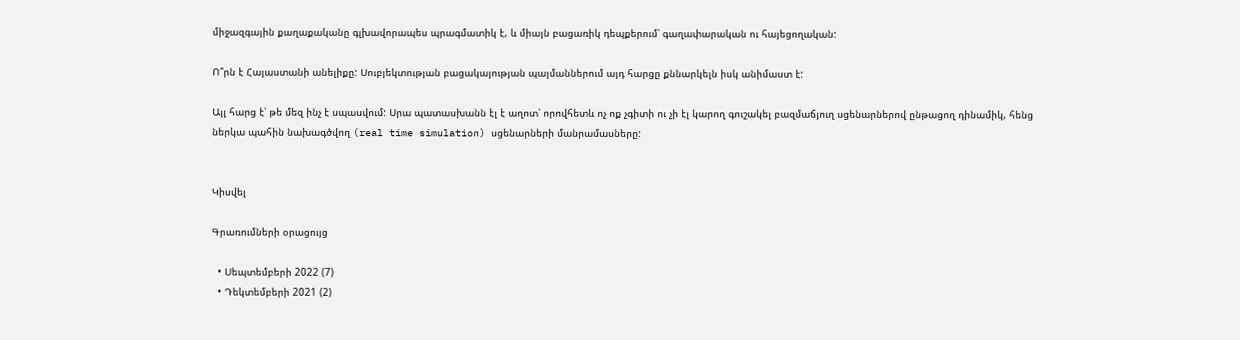միջազգային քաղաքականը գլխավորապես պրագմատիկ է, և միայն բացառիկ դեպքերում՝ գաղափարական ու հայեցողական:

Ո՞րն է Հայաստանի անելիքը: Սուբյեկտության բացակայության պայմաններում այդ հարցը քննարկելն իսկ անիմաստ է:

Այլ հարց է՝ թե մեզ ինչ է սպասվում: Սրա պատասխանն էլ է աղոտ՝ որովհետև ոչ ոք չգիտի ու չի էլ կարող գուշակել բազմաճյուղ սցենարներով ընթացող դինամիկ, հենց ներկա պահին նախագծվող (real time simulation) սցենարների մանրամասները:


Կիսվել

Գրառումների օրացույց

  • Սեպտեմբերի 2022 (7)
  • Դեկտեմբերի 2021 (2)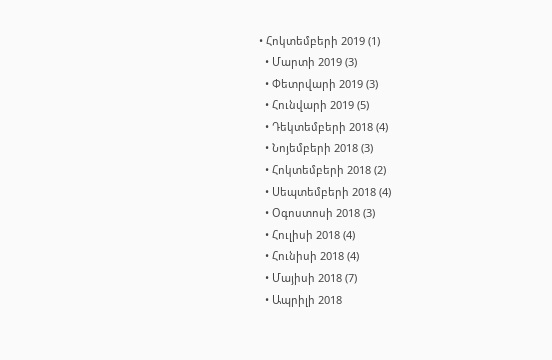• Հոկտեմբերի 2019 (1)
  • Մարտի 2019 (3)
  • Փետրվարի 2019 (3)
  • Հունվարի 2019 (5)
  • Դեկտեմբերի 2018 (4)
  • Նոյեմբերի 2018 (3)
  • Հոկտեմբերի 2018 (2)
  • Սեպտեմբերի 2018 (4)
  • Օգոստոսի 2018 (3)
  • Հուլիսի 2018 (4)
  • Հունիսի 2018 (4)
  • Մայիսի 2018 (7)
  • Ապրիլի 2018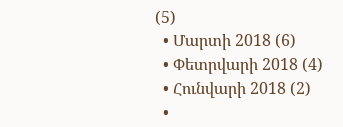(5)
  • Մարտի 2018 (6)
  • Փետրվարի 2018 (4)
  • Հունվարի 2018 (2)
  •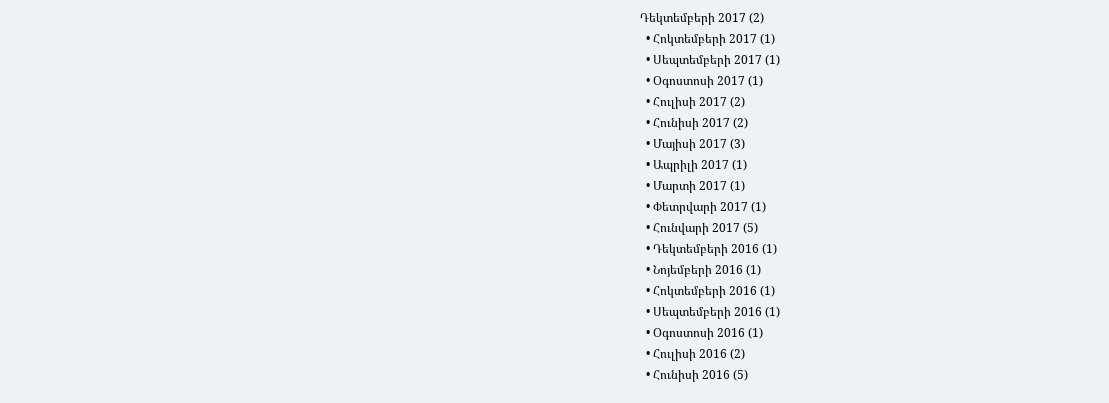Դեկտեմբերի 2017 (2)
  • Հոկտեմբերի 2017 (1)
  • Սեպտեմբերի 2017 (1)
  • Օգոստոսի 2017 (1)
  • Հուլիսի 2017 (2)
  • Հունիսի 2017 (2)
  • Մայիսի 2017 (3)
  • Ապրիլի 2017 (1)
  • Մարտի 2017 (1)
  • Փետրվարի 2017 (1)
  • Հունվարի 2017 (5)
  • Դեկտեմբերի 2016 (1)
  • Նոյեմբերի 2016 (1)
  • Հոկտեմբերի 2016 (1)
  • Սեպտեմբերի 2016 (1)
  • Օգոստոսի 2016 (1)
  • Հուլիսի 2016 (2)
  • Հունիսի 2016 (5)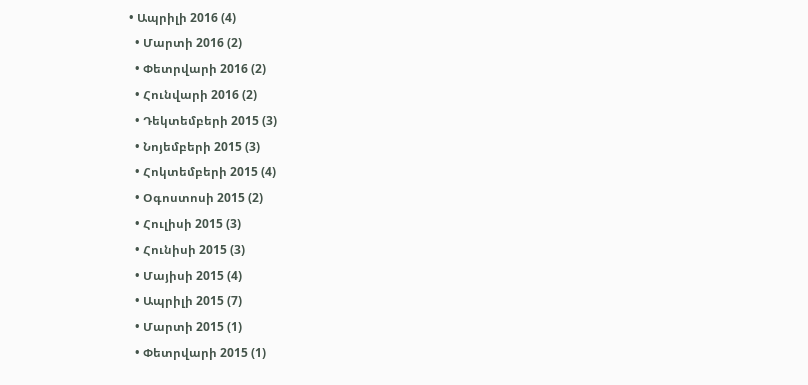• Ապրիլի 2016 (4)
  • Մարտի 2016 (2)
  • Փետրվարի 2016 (2)
  • Հունվարի 2016 (2)
  • Դեկտեմբերի 2015 (3)
  • Նոյեմբերի 2015 (3)
  • Հոկտեմբերի 2015 (4)
  • Օգոստոսի 2015 (2)
  • Հուլիսի 2015 (3)
  • Հունիսի 2015 (3)
  • Մայիսի 2015 (4)
  • Ապրիլի 2015 (7)
  • Մարտի 2015 (1)
  • Փետրվարի 2015 (1)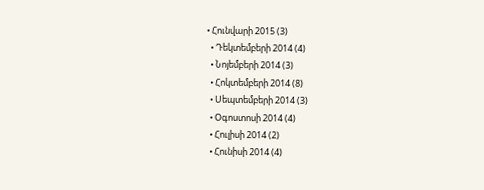• Հունվարի 2015 (3)
  • Դեկտեմբերի 2014 (4)
  • Նոյեմբերի 2014 (3)
  • Հոկտեմբերի 2014 (8)
  • Սեպտեմբերի 2014 (3)
  • Օգոստոսի 2014 (4)
  • Հուլիսի 2014 (2)
  • Հունիսի 2014 (4)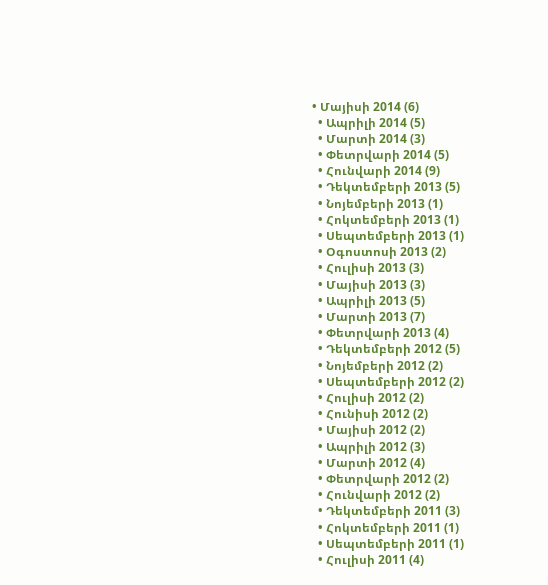• Մայիսի 2014 (6)
  • Ապրիլի 2014 (5)
  • Մարտի 2014 (3)
  • Փետրվարի 2014 (5)
  • Հունվարի 2014 (9)
  • Դեկտեմբերի 2013 (5)
  • Նոյեմբերի 2013 (1)
  • Հոկտեմբերի 2013 (1)
  • Սեպտեմբերի 2013 (1)
  • Օգոստոսի 2013 (2)
  • Հուլիսի 2013 (3)
  • Մայիսի 2013 (3)
  • Ապրիլի 2013 (5)
  • Մարտի 2013 (7)
  • Փետրվարի 2013 (4)
  • Դեկտեմբերի 2012 (5)
  • Նոյեմբերի 2012 (2)
  • Սեպտեմբերի 2012 (2)
  • Հուլիսի 2012 (2)
  • Հունիսի 2012 (2)
  • Մայիսի 2012 (2)
  • Ապրիլի 2012 (3)
  • Մարտի 2012 (4)
  • Փետրվարի 2012 (2)
  • Հունվարի 2012 (2)
  • Դեկտեմբերի 2011 (3)
  • Հոկտեմբերի 2011 (1)
  • Սեպտեմբերի 2011 (1)
  • Հուլիսի 2011 (4)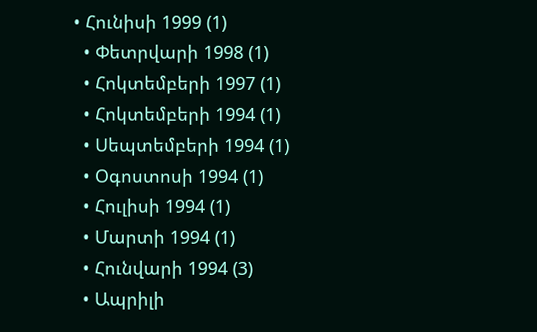• Հունիսի 1999 (1)
  • Փետրվարի 1998 (1)
  • Հոկտեմբերի 1997 (1)
  • Հոկտեմբերի 1994 (1)
  • Սեպտեմբերի 1994 (1)
  • Օգոստոսի 1994 (1)
  • Հուլիսի 1994 (1)
  • Մարտի 1994 (1)
  • Հունվարի 1994 (3)
  • Ապրիլի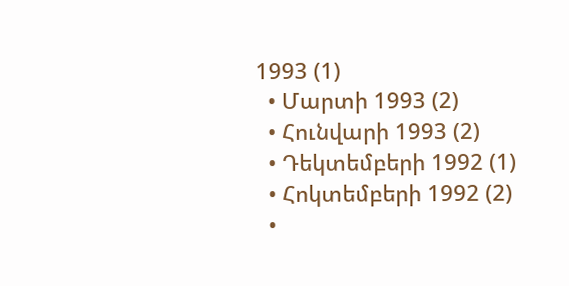1993 (1)
  • Մարտի 1993 (2)
  • Հունվարի 1993 (2)
  • Դեկտեմբերի 1992 (1)
  • Հոկտեմբերի 1992 (2)
  •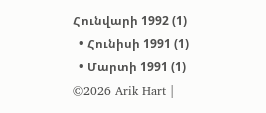Հունվարի 1992 (1)
  • Հունիսի 1991 (1)
  • Մարտի 1991 (1)
©2026 Arik Hart |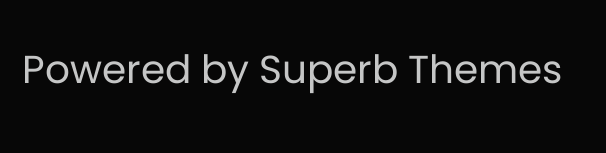Powered by Superb Themes